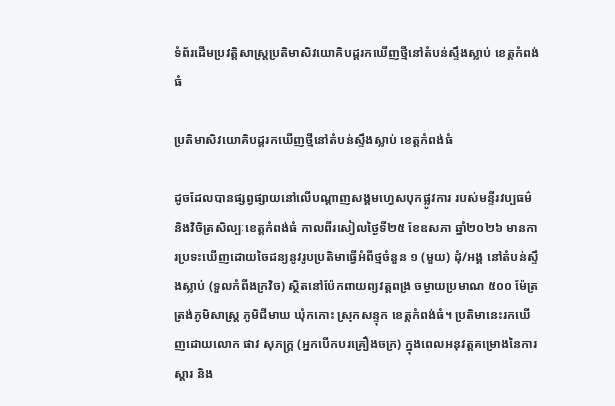ទំព័រដើមប្រវត្តិសាស្ត្រប្រតិមាសិវយោគិបដ្តរកឃើញថ្មីនៅតំបន់ស្ទឹងស្លាប់ ខេត្តកំពង់ធំ

ប្រតិមាសិវយោគិបដ្តរកឃើញថ្មីនៅតំបន់ស្ទឹងស្លាប់ ខេត្តកំពង់ធំ

ដូចដែលបានផ្សព្វផ្សាយនៅលើបណ្តាញសង្គមហ្វេសបុកផ្លូវការ របស់មន្ទីរវប្បធម៌ និងវិចិត្រសិល្បៈខេត្តកំពង់ធំ កាលពីរសៀលថ្ងៃទី២៥ ខែឧសភា ឆ្នាំ២០២៦ មានការប្រទះឃើញដោយចៃដន្យនូវរូបប្រតិមាធ្វើអំពីថ្មចំនួន ១ (មួយ) ដុំ/អង្គ នៅតំបន់ស្ទឹងស្លាប់ (ទួលកំពីងក្រវិច) ស្ថិតនៅប៉ែកពាយព្យវត្តពង្រ ចម្ងាយប្រមាណ ៥០០ ម៉ែត្រ ត្រង់ភូមិសាស្រ្ត ភូមិជីមាឃ ឃុំកកោះ ស្រុកសន្ទុក ខេត្តកំពង់ធំ។ ប្រតិមានេះរកឃើញដោយលោក ផាវ សុភក្ត្រ (អ្នកបើកបរគ្រឿងចក្រ) ក្នុងពេលអនុវត្តគម្រោងនៃការស្ដារ និង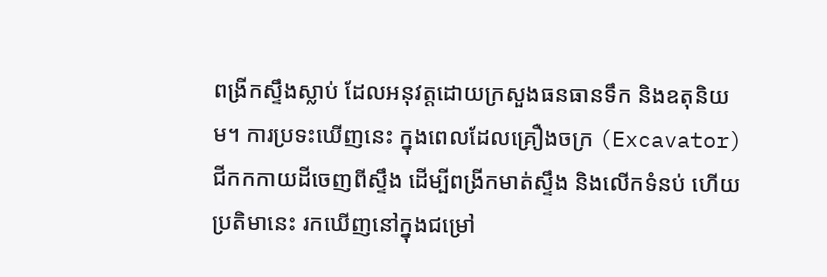ពង្រីកស្ទឹងស្លាប់ ដែលអនុវត្តដោយក្រសួងធនធានទឹក និងឧតុនិយម។ ការប្រទះឃើញនេះ ក្នុងពេលដែលគ្រឿងចក្រ (Excavator) ជីកកកាយដីចេញពីស្ទឹង ដើម្បីពង្រីកមាត់ស្ទឹង និងលើកទំនប់ ហើយប្រតិមានេះ រកឃើញនៅក្នុងជម្រៅ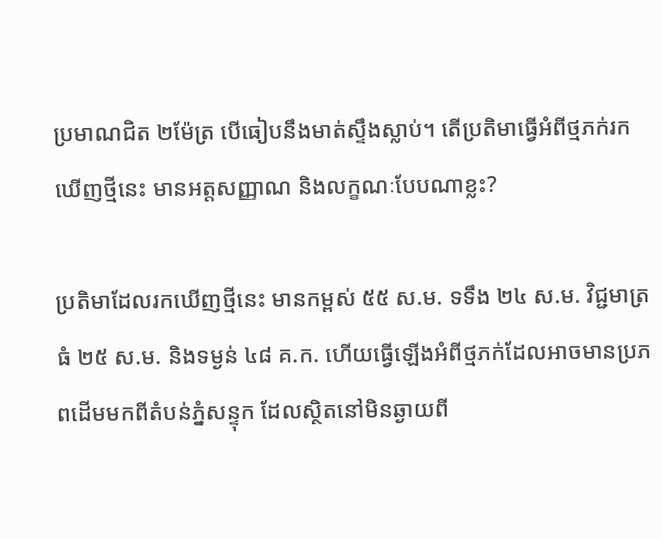ប្រមាណជិត ២ម៉ែត្រ បើធៀបនឹងមាត់ស្ទឹងស្លាប់។ តើប្រតិមាធ្វើអំពីថ្មភក់រកឃើញថ្មីនេះ មានអត្តសញ្ញាណ និងលក្ខណៈបែបណាខ្លះ?

ប្រតិមាដែលរកឃើញថ្មីនេះ មានកម្ពស់ ៥៥ ស.ម. ទទឹង ២៤ ស.ម. វិជ្ជមាត្រធំ ២៥ ស.ម. និងទម្ងន់ ៤៨ គ.ក. ហើយធ្វើឡើងអំពីថ្មភក់ដែលអាចមានប្រភពដើមមកពីតំបន់ភ្នំសន្ទុក ដែលស្ថិតនៅមិនឆ្ងាយពី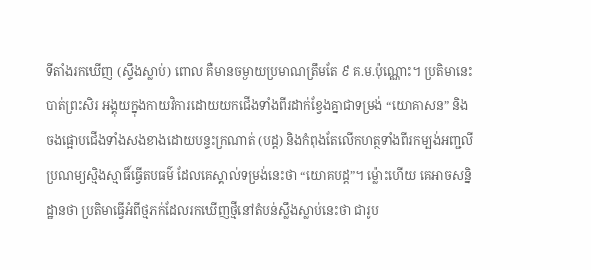ទីតាំងរកឃើញ (ស្ទឹងស្លាប់) ពោល គឺមានចម្ងាយប្រមាណត្រឹមតែ ៩ គ.ម.ប៉ុណ្ណោះ។ ប្រតិមានេះបាត់ព្រះសិរ អង្គុយក្នុងកាយវិការដោយយកជើងទាំងពីរដាក់ខ្វែងគ្នាជាទម្រង់ “យោគាសន” និងចងផ្អោបជើងទាំងសងខាងដោយបន្ទះក្រណាត់ (បដ្ត) និងកំពុងតែលើកហត្ថទាំងពីរកម្បង់អញ្ជលីប្រណម្យស្មិងស្មាធិ៍ធ្វើតបធម៌ ដែលគេស្គាល់ទម្រង់នេះថា “យោគបដ្ត”។ ម្ល៉ោះហើយ គេអាចសន្និដ្ឋានថា ប្រតិមាធ្វើអំពីថ្មភក់ដែលរកឃើញថ្មីនៅតំបន់ស្លឹងស្លាប់នេះថា ជារូប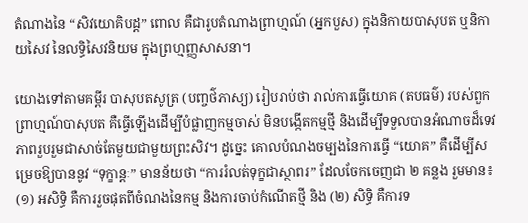តំណាងនៃ “សិវយោគិបដ្ត” ពោល គឺជារូបតំណាងព្រាហ្មណ៍ (អ្នកបួស) ក្នុងនិកាយបាសុបត ឬនិកាយសៃវ នៃលទ្ធិសៃវនិយម ក្នុងព្រហ្មញ្ញសាសនា។

យោងទៅតាមគម្ពីរ បាសុបតសូត្រ (បញ្ចថ៌ភាស្យ) រៀបរាប់ថា រាល់ការធ្វើយោគ (តបធម៌) របស់ពួកព្រាហ្មណ៍បាសុបត គឺធ្វើឡើងដើម្បីបំផ្លាញកម្មចាស់ មិនបង្កើតកម្មថ្មី និងដើម្បីទទួលបានអំណាចដ៏ទេវភាពរួបរួមជាសាច់តែមួយជាមួយព្រះសិវ។ ដូច្នេះ គោលបំណងចម្បងនៃការធ្វើ “យោគ” គឺដើម្បីសម្រេចឱ្យបាននូវ “ទុក្ខាន្តៈ” មានន័យថា “ការរំលត់ទុក្ខជាស្ថាពរ” ដែលចែកចេញជា ២ គន្លង រួមមាន៖ (១) អសិទ្ធិ គឺការរួចផុតពីចំណងនៃកម្ម និងការចាប់កំណើតថ្មី និង (២) សិទ្ធិ គឺការទ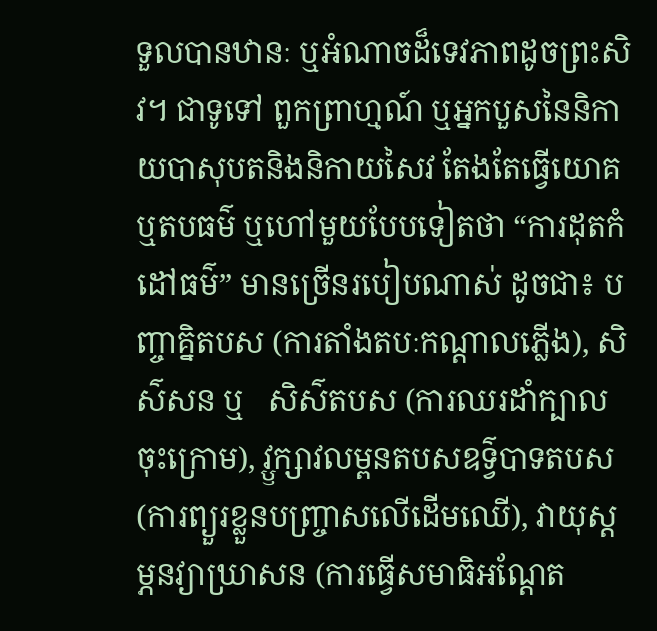ទួលបានឋានៈ ឬអំណាចដ៏ទេវភាពដូចព្រះសិវ។ ជាទូទៅ ពួកព្រាហ្មណ៍ ឬអ្នកបួសនៃនិកាយបាសុបតនិងនិកាយសៃវ តែងតែធ្វើយោគ ឬតបធម៌ ឬហៅមួយបែបទៀតថា “ការដុតកំដៅធម៌” មានច្រើនរបៀបណាស់ ដូចជា៖ បញ្ចាគ្និតបស (ការតាំងតបៈកណ្តាលភ្លើង), សិស៌សន ឬ   សិស៌តបស (ការឈរដាំក្បាលចុះក្រោម), វ្ឫក្សាវលម្ពនតបសឧទ៌្វបាទតបស (ការព្យួរខ្លួនបញ្ច្រាសលើដើមឈើ), វាយុស្តម្ភនវ្យាឃ្រាសន (ការធ្វើសមាធិអណ្តែត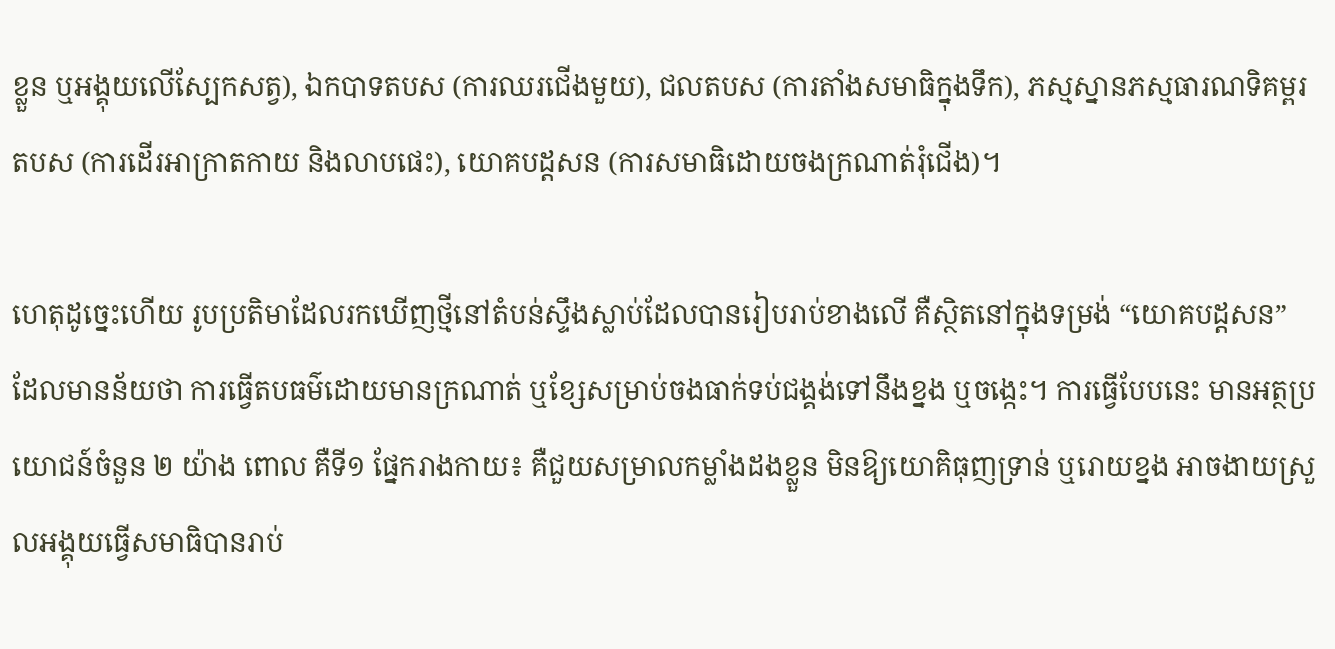ខ្លួន ឬអង្គុយលើស្បែកសត្វ), ឯកបាទតបស (ការឈរជើងមួយ), ជលតបស (ការតាំងសមាធិក្នុងទឹក), ភស្មស្នានភស្មធារណទិគម្ពរតបស (ការដើរអាក្រាតកាយ និងលាបផេះ), យោគបដ្តសន (ការសមាធិដោយចងក្រណាត់រុំជើង)។

ហេតុដូច្នេះហើយ រូបប្រតិមាដែលរកឃើញថ្មីនៅតំបន់ស្ទឹងស្លាប់ដែលបានរៀបរាប់ខាងលើ គឺស្ថិតនៅក្នុងទម្រង់ “យោគបដ្តសន” ដែលមានន័យថា ការធ្វើតបធម៌ដោយមានក្រណាត់ ឬខ្សែសម្រាប់ចងធាក់ទប់ជង្គង់ទៅនឹងខ្នង ឬចង្កេះ។ ការធ្វើបែបនេះ មានអត្ថប្រយោជន៍ចំនួន ២ យ៉ាង ពោល គឺទី១ ផ្នែករាងកាយ៖ គឺជួយសម្រាលកម្លាំងដងខ្លួន មិនឱ្យយោគិធុញទ្រាន់ ឬរោយខ្នង អាចងាយស្រួលអង្គុយធ្វើសមាធិបានរាប់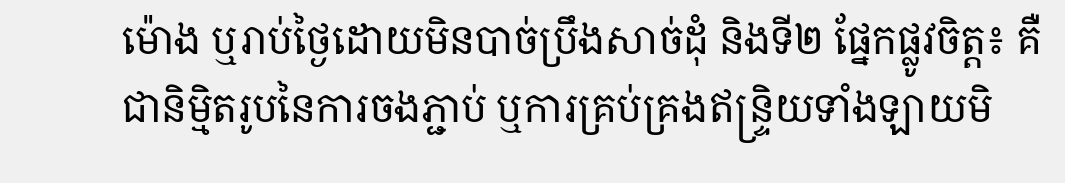ម៉ោង ឬរាប់ថ្ងៃដោយមិនបាច់ប្រឹងសាច់ដុំ និងទី២ ផ្នែកផ្លូវចិត្ត៖ គឺជានិម្មិតរូបនៃការចងភ្ជាប់ ឬការគ្រប់គ្រងឥន្រ្ទិយទាំងឡាយមិ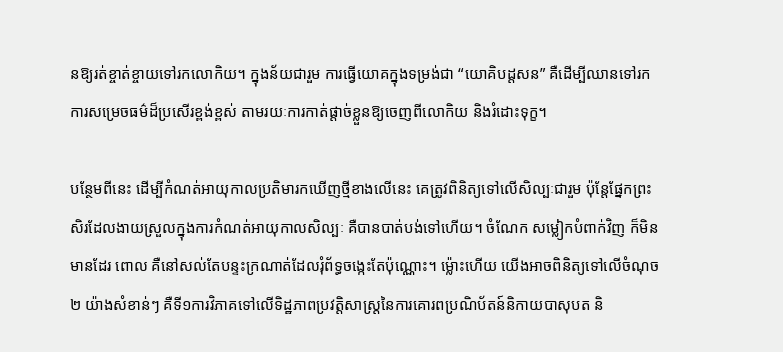នឱ្យរត់ខ្ចាត់ខ្ចាយទៅរកលោកិយ។ ក្នុងន័យជារួម ការធ្វើយោគក្នុងទម្រង់ជា “យោគិបដ្តសន” គឺដើម្បីឈានទៅរកការសម្រេចធម៌ដ៏ប្រសើរខ្ពង់ខ្ពស់ តាមរយៈការកាត់ផ្ដាច់ខ្លួនឱ្យចេញពីលោកិយ និងរំដោះទុក្ខ។

បន្ថែមពីនេះ ដើម្បីកំណត់អាយុកាលប្រតិមារកឃើញថ្មីខាងលើនេះ គេត្រូវពិនិត្យទៅលើសិល្បៈជារួម ប៉ុន្តែផ្នែកព្រះសិរដែលងាយស្រួលក្នុងការកំណត់អាយុកាលសិល្បៈ គឺបានបាត់បង់ទៅហើយ។ ចំណែក សម្លៀកបំពាក់វិញ ក៏មិនមានដែរ ពោល គឺនៅសល់តែបន្ទះក្រណាត់ដែលរុំព័ទ្ធចង្កេះតែប៉ុណ្ណោះ។ ម្ល៉ោះហើយ យើងអាចពិនិត្យទៅលើចំណុច ២ យ៉ាងសំខាន់ៗ គឺទី១ការវិភាគទៅលើទិដ្ឋភាពប្រវត្តិសាស្រ្តនៃការគោរពប្រណិប័តន៍និកាយបាសុបត និ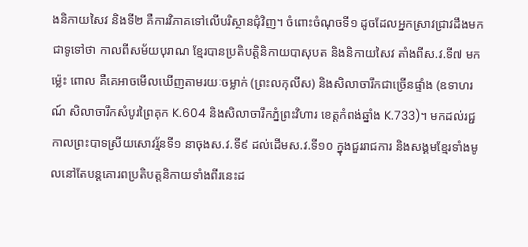ងនិកាយសៃវ និងទី២ គឺការវិភាគទៅលើបរិស្ថានជុំវិញ។ ចំពោះចំណុចទី១ ដូចដែលអ្នកស្រាវជ្រាវដឹងមកជាទូទៅថា កាលពីសម័យបុរាណ ខ្មែរបានប្រតិបត្តិនិកាយបាសុបត និងនិកាយសៃវ តាំងពីស.វ.ទី៧ មកម្ល៉េះ ពោល គឺគេអាចមើលឃើញតាមរយៈចម្លាក់ (ព្រះលកុលីស) និងសិលាចារឹកជាច្រើនផ្ទាំង (ឧទាហរណ៍ សិលាចារឹកសំបូរព្រៃគុក K.604 និងសិលាចារឹកភ្នំព្រះវិហារ ខេត្តកំពង់ឆ្នាំង K.733)។ មកដល់រជ្ជកាលព្រះបាទស្រីយសោវរ្ម័នទី១ នាចុងស.វ.ទី៩ ដល់ដើមស.វ.ទី១០ ក្នុងជួររាជការ និងសង្គមខ្មែរទាំងមូលនៅតែបន្តគោរពប្រតិបត្តនិកាយទាំងពីរនេះដ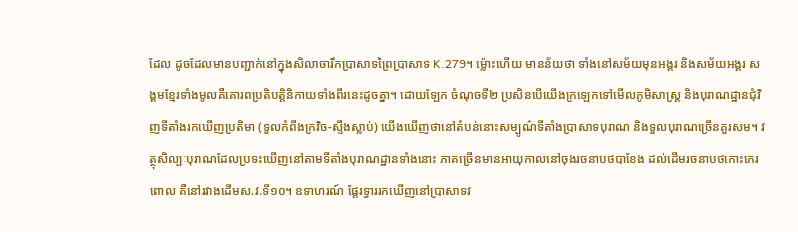ដែល ដូចដែលមានបញ្ជាក់នៅក្នុងសិលាចារឹកប្រាសាទព្រៃប្រាសាទ K.279។ ម្ល៉ោះហើយ មានន័យថា ទាំងនៅសម័យមុនអង្គរ និងសម័យអង្គរ សង្គមខ្មែរទាំងមូលគឺគោរពប្រតិបត្តិនិកាយទាំងពីរនេះដូចគ្នា។ ដោយឡែក ចំណុចទី២ ប្រសិនបើយើងក្រឡេកទៅមើលភូមិសាស្រ្ត និងបុរាណដ្ឋានជុំវិញទីតាំងរកឃើញប្រតិមា (ទួលកំពីងក្រវិច-ស្ទឹងស្លាប់) យើងឃើញថានៅតំបន់នោះសម្បូណ៌ទីតាំងប្រាសាទបុរាណ និងទួលបុរាណច្រើនគួរសម។ វត្ថុសិល្បៈបុរាណដែលប្រទះឃើញនៅតាមទីតាំងបុរាណដ្ឋានទាំងនោះ ភាគច្រើនមានអាយុកាលនៅចុងរចនាបថបាខែង ដល់ដើមរចនាបថកោះកេរ ពោល គឺនៅរវាងដើមស.វ.ទី១០។ ឧទាហរណ៍ ផ្តែរទ្វាររកឃើញនៅប្រាសាទវ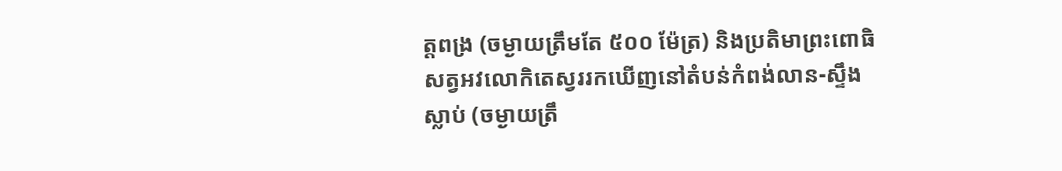ត្តពង្រ (ចម្ងាយត្រឹមតែ ៥០០ ម៉ែត្រ) និងប្រតិមាព្រះពោធិសត្វអវលោកិតេស្វររកឃើញនៅតំបន់កំពង់លាន-ស្ទឹងស្លាប់ (ចម្ងាយត្រឹ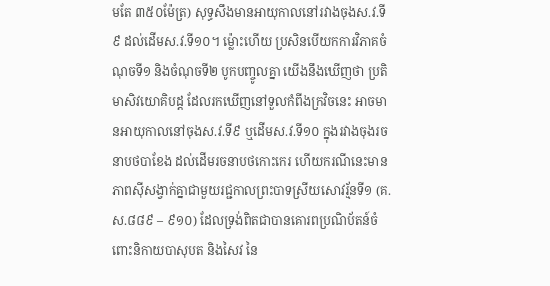មតែ ៣៥០ម៉ែត្រ) សុទ្ធសឹងមានអាយុកាលនៅរវាងចុងស.វ.ទី៩ ដល់ដើមស.វ.ទី១០។ ម្ល៉ោះហើយ ប្រសិនបើយកការវិភាគចំណុចទី១ និងចំណុចទី២ បូកបញ្ចូលគ្នា យើងនឹងឃើញថា ប្រតិមាសិវយោគិបដ្ត ដែលរកឃើញនៅទួលកំពីងក្រវិចនេះ អាចមានអាយុកាលនៅចុងស.វ.ទី៩ ឬដើមស.វ.ទី១០ ក្នុងរវាងចុងរចនាបថបាខែង ដល់ដើមរចនាបថកោះកេរ ហើយករណីនេះមានភាពស៊ីសង្វាក់គ្នាជាមួយរជ្ជកាលព្រះបាទស្រីយសោវរ្ម័នទី១ (គ.ស.៨៨៩ – ៩១០) ដែលទ្រង់ពិតជាបានគោរពប្រណិប័តន៍ចំពោះនិកាយបាសុបត និងសៃវ នៃ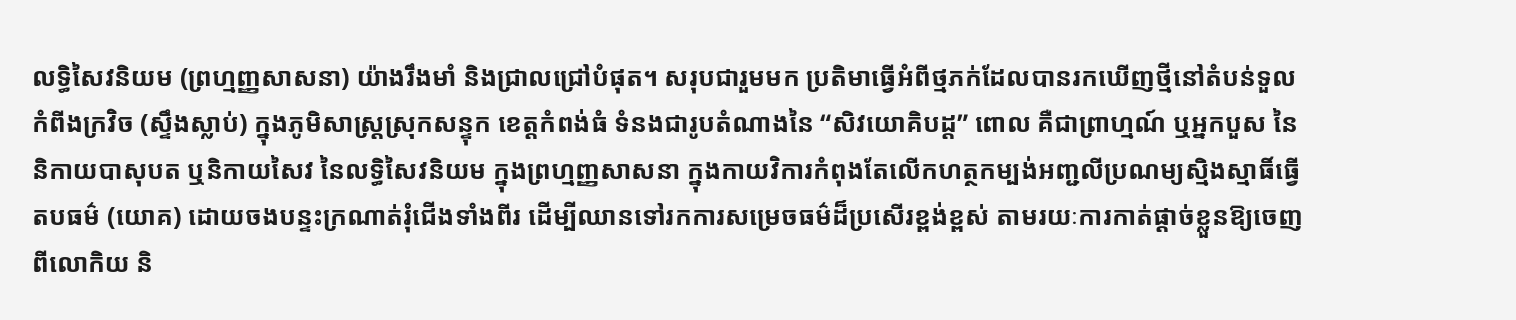លទ្ធិសៃវនិយម (ព្រហ្មញ្ញសាសនា) យ៉ាងរឹងមាំ និងជ្រាលជ្រៅបំផុត។ សរុបជារួមមក ប្រតិមាធ្វើអំពីថ្មភក់ដែលបានរកឃើញថ្មីនៅតំបន់ទួលកំពីងក្រវិច (ស្ទឹងស្លាប់) ក្នុងភូមិសាស្រ្តស្រុកសន្ទុក ខេត្តកំពង់ធំ ទំនងជារូបតំណាងនៃ “សិវយោគិបដ្ត” ពោល គឺជាព្រាហ្មណ៍ ឬអ្នកបួស នៃនិកាយបាសុបត ឬនិកាយសៃវ នៃលទ្ធិសៃវនិយម ក្នុងព្រហ្មញ្ញសាសនា ក្នុងកាយវិការកំពុងតែលើកហត្ថកម្បង់អញ្ជលីប្រណម្យស្មិងស្មាធិ៍ធ្វើតបធម៌ (យោគ) ដោយចងបន្ទះក្រណាត់រុំជើងទាំងពីរ ដើម្បីឈានទៅរកការសម្រេចធម៌ដ៏ប្រសើរខ្ពង់ខ្ពស់ តាមរយៈការកាត់ផ្ដាច់ខ្លួនឱ្យចេញពីលោកិយ និ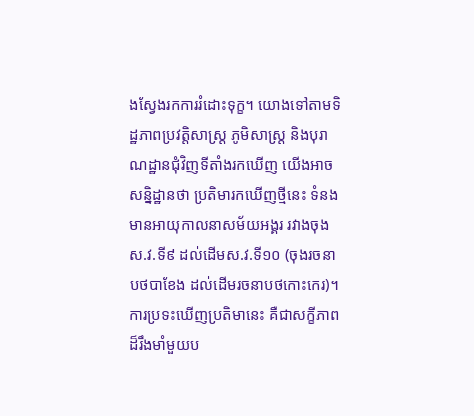ងស្វែងរកការរំដោះទុក្ខ។ យោងទៅតាមទិដ្ឋភាពប្រវត្តិសាស្រ្ត ភូមិសាស្រ្ត និងបុរាណដ្ឋានជុំវិញទីតាំងរកឃើញ យើងអាចសន្និដ្ឋានថា ប្រតិមារកឃើញថ្មីនេះ ទំនងមានអាយុកាលនាសម័យអង្គរ រវាងចុងស.វ.ទី៩ ដល់ដើមស.វ.ទី១០ (ចុងរចនាបថបាខែង ដល់ដើមរចនាបថកោះកេរ)។ ការប្រទះឃើញប្រតិមានេះ គឺជាសក្ខីភាពដ៏រឹងមាំមួយប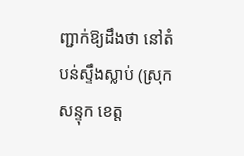ញ្ជាក់ឱ្យដឹងថា នៅតំបន់ស្ទឹងស្លាប់ (ស្រុកសន្ទុក ខេត្ត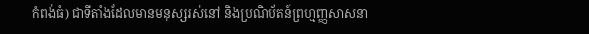កំពង់ធំ) ជាទីតាំងដែលមានមនុស្សរស់នៅ និងប្រណិប័តន៍ព្រហ្មញ្ញសាសនា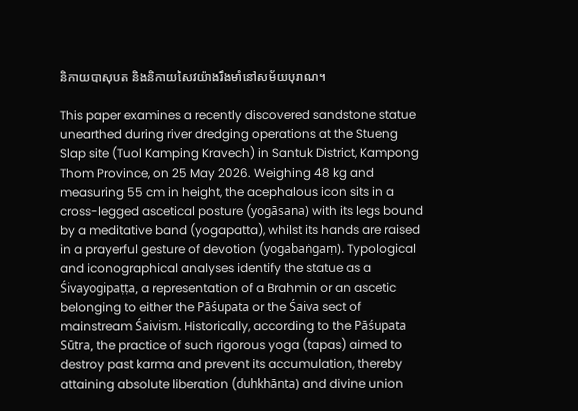និកាយបាសុបត និងនិកាយសៃវយ៉ាងរឹងមាំនៅសម័យបុរាណ។

This paper examines a recently discovered sandstone statue unearthed during river dredging operations at the Stueng Slap site (Tuol Kamping Kravech) in Santuk District, Kampong Thom Province, on 25 May 2026. Weighing 48 kg and measuring 55 cm in height, the acephalous icon sits in a cross-legged ascetical posture (yogāsana) with its legs bound by a meditative band (yogapatta), whilst its hands are raised in a prayerful gesture of devotion (yogabaṅgaṃ). Typological and iconographical analyses identify the statue as a Śivayogipaṭṭa, a representation of a Brahmin or an ascetic belonging to either the Pāśupata or the Śaiva sect of mainstream Śaivism. Historically, according to the Pāśupata Sūtra, the practice of such rigorous yoga (tapas) aimed to destroy past karma and prevent its accumulation, thereby attaining absolute liberation (duhkhānta) and divine union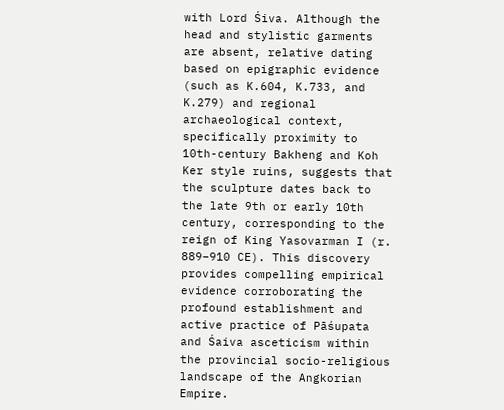with Lord Śiva. Although the head and stylistic garments are absent, relative dating based on epigraphic evidence (such as K.604, K.733, and K.279) and regional archaeological context, specifically proximity to 10th-century Bakheng and Koh Ker style ruins, suggests that the sculpture dates back to the late 9th or early 10th century, corresponding to the reign of King Yasovarman I (r. 889–910 CE). This discovery provides compelling empirical evidence corroborating the profound establishment and active practice of Pāśupata and Śaiva asceticism within the provincial socio-religious landscape of the Angkorian Empire.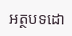អត្ថបទដោ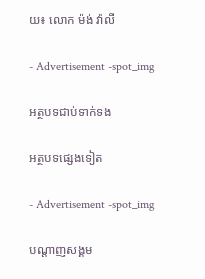យ៖ លោក ម៉ង់ វ៉ាលី

- Advertisement -spot_img

អត្ថបទជាប់ទាក់ទង

អត្ថបទផ្សេងទៀត

- Advertisement -spot_img

បណ្ដាញសង្គម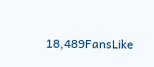18,489FansLike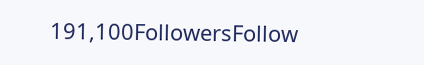191,100FollowersFollow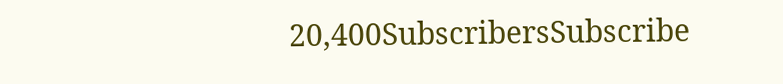20,400SubscribersSubscribe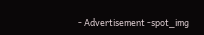- Advertisement -spot_img